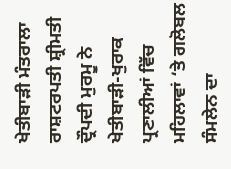ਖੇਤੀਬਾੜੀ ਮੰਤਰਾਲਾ
ਰਾਸ਼ਟਰਪਤੀ ਸ਼੍ਰੀਮਤੀ ਦ੍ਰੌਪਦੀ ਮੁਰਮੂ ਨੇ ਖੇਤੀਬਾੜੀ-ਖੁਰਾਕ ਪ੍ਰਣਾਲੀਆਂ ਵਿੱਚ ਮਹਿਲਾਵਾਂ ‘ਤੇ ਗਲੋਬਲ ਸੰਮਲੇਨ ਦਾ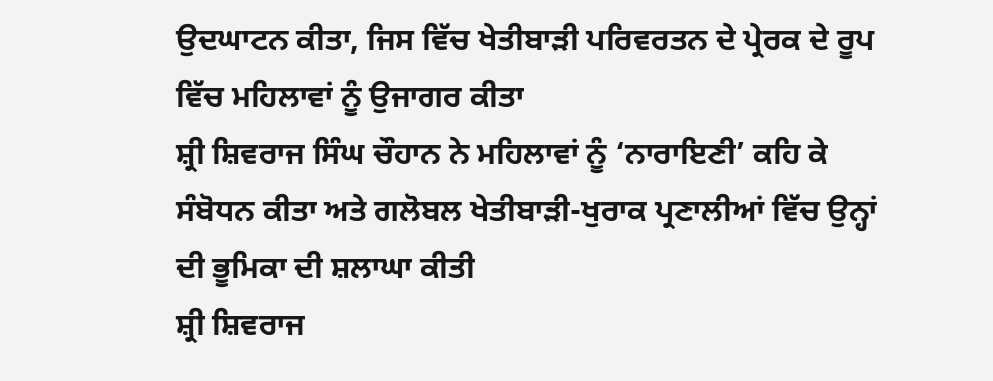ਉਦਘਾਟਨ ਕੀਤਾ, ਜਿਸ ਵਿੱਚ ਖੇਤੀਬਾੜੀ ਪਰਿਵਰਤਨ ਦੇ ਪ੍ਰੇਰਕ ਦੇ ਰੂਪ ਵਿੱਚ ਮਹਿਲਾਵਾਂ ਨੂੰ ਉਜਾਗਰ ਕੀਤਾ
ਸ਼੍ਰੀ ਸ਼ਿਵਰਾਜ ਸਿੰਘ ਚੌਹਾਨ ਨੇ ਮਹਿਲਾਵਾਂ ਨੂੰ ‘ਨਾਰਾਇਣੀ’ ਕਹਿ ਕੇ ਸੰਬੋਧਨ ਕੀਤਾ ਅਤੇ ਗਲੋਬਲ ਖੇਤੀਬਾੜੀ-ਖੁਰਾਕ ਪ੍ਰਣਾਲੀਆਂ ਵਿੱਚ ਉਨ੍ਹਾਂ ਦੀ ਭੂਮਿਕਾ ਦੀ ਸ਼ਲਾਘਾ ਕੀਤੀ
ਸ਼੍ਰੀ ਸ਼ਿਵਰਾਜ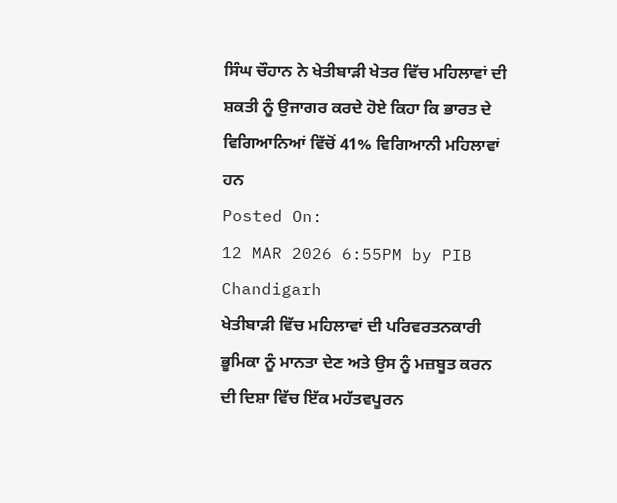ਸਿੰਘ ਚੌਹਾਨ ਨੇ ਖੇਤੀਬਾੜੀ ਖੇਤਰ ਵਿੱਚ ਮਹਿਲਾਵਾਂ ਦੀ ਸ਼ਕਤੀ ਨੂੰ ਉਜਾਗਰ ਕਰਦੇ ਹੋਏ ਕਿਹਾ ਕਿ ਭਾਰਤ ਦੇ ਵਿਗਿਆਨਿਆਂ ਵਿੱਚੋਂ 41% ਵਿਗਿਆਨੀ ਮਹਿਲਾਵਾਂ ਹਨ
Posted On:
12 MAR 2026 6:55PM by PIB Chandigarh
ਖੇਤੀਬਾੜੀ ਵਿੱਚ ਮਹਿਲਾਵਾਂ ਦੀ ਪਰਿਵਰਤਨਕਾਰੀ ਭੂਮਿਕਾ ਨੂੰ ਮਾਨਤਾ ਦੇਣ ਅਤੇ ਉਸ ਨੂੰ ਮਜ਼ਬੂਤ ਕਰਨ ਦੀ ਦਿਸ਼ਾ ਵਿੱਚ ਇੱਕ ਮਹੱਤਵਪੂਰਨ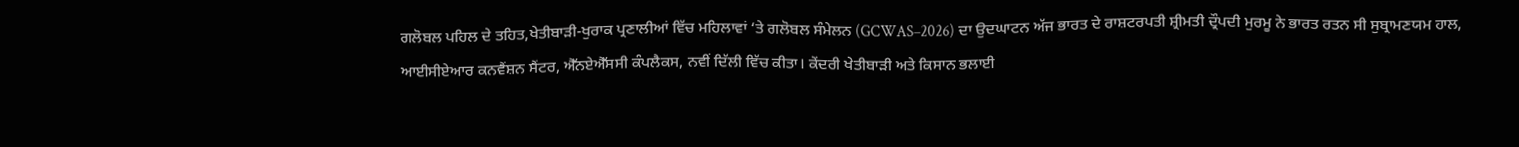ਗਲੋਬਲ ਪਹਿਲ ਦੇ ਤਹਿਤ,ਖੇਤੀਬਾੜੀ-ਖੁਰਾਕ ਪ੍ਰਣਾਲੀਆਂ ਵਿੱਚ ਮਹਿਲਾਵਾਂ ‘ਤੇ ਗਲੋਬਲ ਸੰਮੇਲਨ (GCWAS–2026) ਦਾ ਉਦਘਾਟਨ ਅੱਜ ਭਾਰਤ ਦੇ ਰਾਸ਼ਟਰਪਤੀ ਸ਼੍ਰੀਮਤੀ ਦ੍ਰੌਪਦੀ ਮੁਰਮੂ ਨੇ ਭਾਰਤ ਰਤਨ ਸੀ ਸੁਬ੍ਰਾਮਣਯਮ ਹਾਲ, ਆਈਸੀਏਆਰ ਕਨਵੈਂਸ਼ਨ ਸੈਂਟਰ, ਐੱਨਏਐੱਸਸੀ ਕੰਪਲੈਕਸ, ਨਵੀਂ ਦਿੱਲੀ ਵਿੱਚ ਕੀਤਾ। ਕੇਂਦਰੀ ਖੇਤੀਬਾੜੀ ਅਤੇ ਕਿਸਾਨ ਭਲਾਈ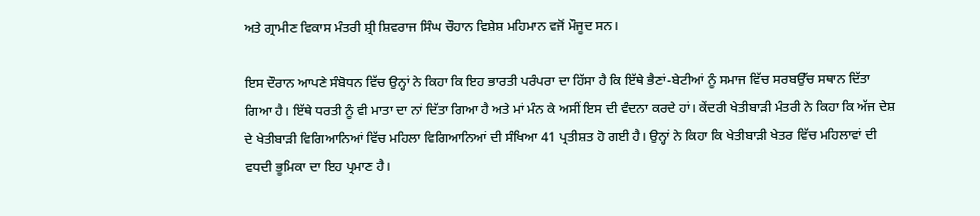ਅਤੇ ਗ੍ਰਾਮੀਣ ਵਿਕਾਸ ਮੰਤਰੀ ਸ਼੍ਰੀ ਸ਼ਿਵਰਾਜ ਸਿੰਘ ਚੌਹਾਨ ਵਿਸ਼ੇਸ਼ ਮਹਿਮਾਨ ਵਜੋਂ ਮੌਜੂਦ ਸਨ।

ਇਸ ਦੌਰਾਨ ਆਪਣੇ ਸੰਬੋਧਨ ਵਿੱਚ ਉਨ੍ਹਾਂ ਨੇ ਕਿਹਾ ਕਿ ਇਹ ਭਾਰਤੀ ਪਰੰਪਰਾ ਦਾ ਹਿੱਸਾ ਹੈ ਕਿ ਇੱਥੇ ਭੈਣਾਂ-ਬੇਟੀਆਂ ਨੂੰ ਸਮਾਜ ਵਿੱਚ ਸਰਬਉੱਚ ਸਥਾਨ ਦਿੱਤਾ ਗਿਆ ਹੈ। ਇੱਥੇ ਧਰਤੀ ਨੂੰ ਵੀ ਮਾਤਾ ਦਾ ਨਾਂ ਦਿੱਤਾ ਗਿਆ ਹੈ ਅਤੇ ਮਾਂ ਮੰਨ ਕੇ ਅਸੀਂ ਇਸ ਦੀ ਵੰਦਨਾ ਕਰਦੇ ਹਾਂ। ਕੇਂਦਰੀ ਖੇਤੀਬਾੜੀ ਮੰਤਰੀ ਨੇ ਕਿਹਾ ਕਿ ਅੱਜ ਦੇਸ਼ ਦੇ ਖੇਤੀਬਾੜੀ ਵਿਗਿਆਨਿਆਂ ਵਿੱਚ ਮਹਿਲਾ ਵਿਗਿਆਨਿਆਂ ਦੀ ਸੰਖਿਆ 41 ਪ੍ਰਤੀਸ਼ਤ ਹੋ ਗਈ ਹੈ। ਉਨ੍ਹਾਂ ਨੇ ਕਿਹਾ ਕਿ ਖੇਤੀਬਾੜੀ ਖੇਤਰ ਵਿੱਚ ਮਹਿਲਾਵਾਂ ਦੀ ਵਧਦੀ ਭੂਮਿਕਾ ਦਾ ਇਹ ਪ੍ਰਮਾਣ ਹੈ।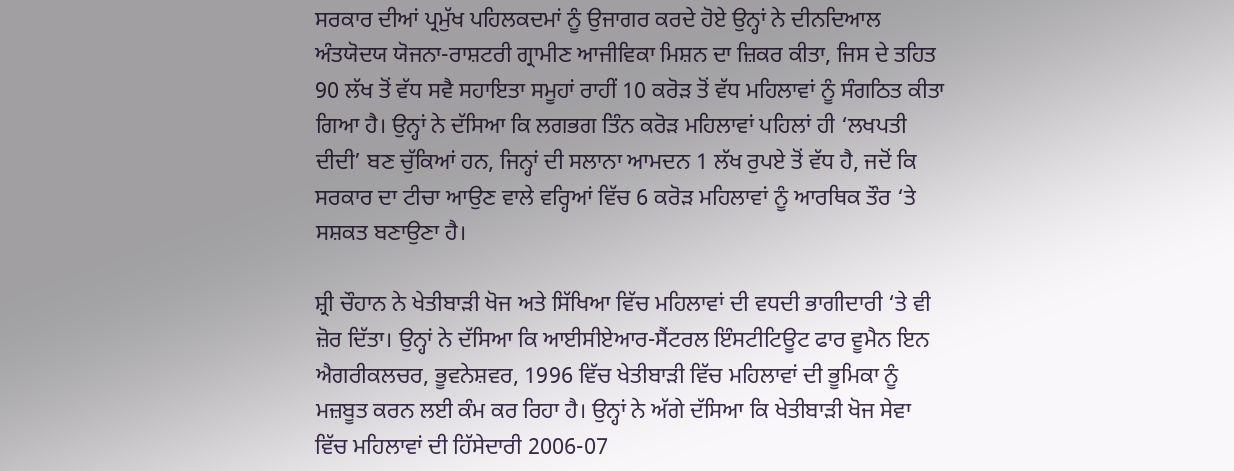ਸਰਕਾਰ ਦੀਆਂ ਪ੍ਰਮੁੱਖ ਪਹਿਲਕਦਮਾਂ ਨੂੰ ਉਜਾਗਰ ਕਰਦੇ ਹੋਏ ਉਨ੍ਹਾਂ ਨੇ ਦੀਨਦਿਆਲ ਅੰਤਯੋਦਯ ਯੋਜਨਾ-ਰਾਸ਼ਟਰੀ ਗ੍ਰਾਮੀਣ ਆਜੀਵਿਕਾ ਮਿਸ਼ਨ ਦਾ ਜ਼ਿਕਰ ਕੀਤਾ, ਜਿਸ ਦੇ ਤਹਿਤ 90 ਲੱਖ ਤੋਂ ਵੱਧ ਸਵੈ ਸਹਾਇਤਾ ਸਮੂਹਾਂ ਰਾਹੀਂ 10 ਕਰੋੜ ਤੋਂ ਵੱਧ ਮਹਿਲਾਵਾਂ ਨੂੰ ਸੰਗਠਿਤ ਕੀਤਾ ਗਿਆ ਹੈ। ਉਨ੍ਹਾਂ ਨੇ ਦੱਸਿਆ ਕਿ ਲਗਭਗ ਤਿੰਨ ਕਰੋੜ ਮਹਿਲਾਵਾਂ ਪਹਿਲਾਂ ਹੀ ‘ਲਖਪਤੀ ਦੀਦੀ’ ਬਣ ਚੁੱਕਿਆਂ ਹਨ, ਜਿਨ੍ਹਾਂ ਦੀ ਸਲਾਨਾ ਆਮਦਨ 1 ਲੱਖ ਰੁਪਏ ਤੋਂ ਵੱਧ ਹੈ, ਜਦੋਂ ਕਿ ਸਰਕਾਰ ਦਾ ਟੀਚਾ ਆਉਣ ਵਾਲੇ ਵਰ੍ਹਿਆਂ ਵਿੱਚ 6 ਕਰੋੜ ਮਹਿਲਾਵਾਂ ਨੂੰ ਆਰਥਿਕ ਤੌਰ ‘ਤੇ ਸਸ਼ਕਤ ਬਣਾਉਣਾ ਹੈ।

ਸ਼੍ਰੀ ਚੌਹਾਨ ਨੇ ਖੇਤੀਬਾੜੀ ਖੋਜ ਅਤੇ ਸਿੱਖਿਆ ਵਿੱਚ ਮਹਿਲਾਵਾਂ ਦੀ ਵਧਦੀ ਭਾਗੀਦਾਰੀ ‘ਤੇ ਵੀ ਜ਼ੋਰ ਦਿੱਤਾ। ਉਨ੍ਹਾਂ ਨੇ ਦੱਸਿਆ ਕਿ ਆਈਸੀਏਆਰ-ਸੈਂਟਰਲ ਇੰਸਟੀਟਿਊਟ ਫਾਰ ਵੂਮੈਨ ਇਨ ਐਗਰੀਕਲਚਰ, ਭੂਵਨੇਸ਼ਵਰ, 1996 ਵਿੱਚ ਖੇਤੀਬਾੜੀ ਵਿੱਚ ਮਹਿਲਾਵਾਂ ਦੀ ਭੂਮਿਕਾ ਨੂੰ ਮਜ਼ਬੂਤ ਕਰਨ ਲਈ ਕੰਮ ਕਰ ਰਿਹਾ ਹੈ। ਉਨ੍ਹਾਂ ਨੇ ਅੱਗੇ ਦੱਸਿਆ ਕਿ ਖੇਤੀਬਾੜੀ ਖੋਜ ਸੇਵਾ ਵਿੱਚ ਮਹਿਲਾਵਾਂ ਦੀ ਹਿੱਸੇਦਾਰੀ 2006-07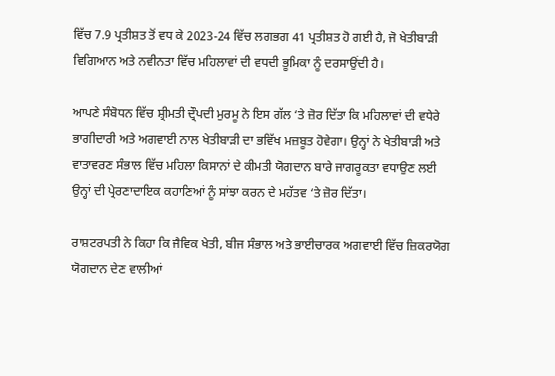ਵਿੱਚ 7.9 ਪ੍ਰਤੀਸ਼ਤ ਤੋਂ ਵਧ ਕੇ 2023-24 ਵਿੱਚ ਲਗਭਗ 41 ਪ੍ਰਤੀਸ਼ਤ ਹੋ ਗਈ ਹੈ, ਜੋ ਖੇਤੀਬਾੜੀ ਵਿਗਿਆਨ ਅਤੇ ਨਵੀਨਤਾ ਵਿੱਚ ਮਹਿਲਾਵਾਂ ਦੀ ਵਧਦੀ ਭੂਮਿਕਾ ਨੂੰ ਦਰਸਾਉਂਦੀ ਹੈ।

ਆਪਣੇ ਸੰਬੋਧਨ ਵਿੱਚ ਸ਼੍ਰੀਮਤੀ ਦ੍ਰੌਪਦੀ ਮੁਰਮੂ ਨੇ ਇਸ ਗੱਲ ‘ਤੇ ਜ਼ੋਰ ਦਿੱਤਾ ਕਿ ਮਹਿਲਾਵਾਂ ਦੀ ਵਧੇਰੇ ਭਾਗੀਦਾਰੀ ਅਤੇ ਅਗਵਾਈ ਨਾਲ ਖੇਤੀਬਾੜੀ ਦਾ ਭਵਿੱਖ ਮਜ਼ਬੂਤ ਹੋਵੇਗਾ। ਉਨ੍ਹਾਂ ਨੇ ਖੇਤੀਬਾੜੀ ਅਤੇ ਵਾਤਾਵਰਣ ਸੰਭਾਲ ਵਿੱਚ ਮਹਿਲਾ ਕਿਸਾਨਾਂ ਦੇ ਕੀਮਤੀ ਯੋਗਦਾਨ ਬਾਰੇ ਜਾਗਰੂਕਤਾ ਵਧਾਉਣ ਲਈ ਉਨ੍ਹਾਂ ਦੀ ਪ੍ਰੇਰਣਾਦਾਇਕ ਕਹਾਣਿਆਂ ਨੂੰ ਸਾਂਝਾ ਕਰਨ ਦੇ ਮਹੱਤਵ ‘ਤੇ ਜ਼ੋਰ ਦਿੱਤਾ।

ਰਾਸ਼ਟਰਪਤੀ ਨੇ ਕਿਹਾ ਕਿ ਜੈਵਿਕ ਖੇਤੀ, ਬੀਜ ਸੰਭਾਲ ਅਤੇ ਭਾਈਚਾਰਕ ਅਗਵਾਈ ਵਿੱਚ ਜ਼ਿਕਰਯੋਗ ਯੋਗਦਾਨ ਦੇਣ ਵਾਲੀਆਂ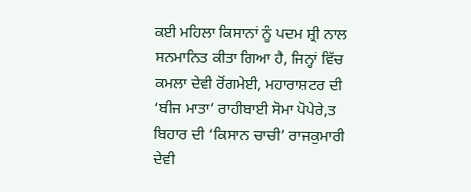ਕਈ ਮਹਿਲਾ ਕਿਸਾਨਾਂ ਨੂੰ ਪਦਮ ਸ਼੍ਰੀ ਨਾਲ ਸਨਮਾਨਿਤ ਕੀਤਾ ਗਿਆ ਹੈ, ਜਿਨ੍ਹਾਂ ਵਿੱਚ ਕਮਲਾ ਦੇਵੀ ਰੋਂਗਮੇਈ, ਮਹਾਰਾਸ਼ਟਰ ਦੀ ‘ਬੀਜ ਮਾਤਾ’ ਰਾਹੀਬਾਈ ਸੋਮਾ ਪੋਪੇਰੇ,ਤ ਬਿਹਾਰ ਦੀ ‘ਕਿਸਾਨ ਚਾਚੀ’ ਰਾਜਕੁਮਾਰੀ ਦੇਵੀ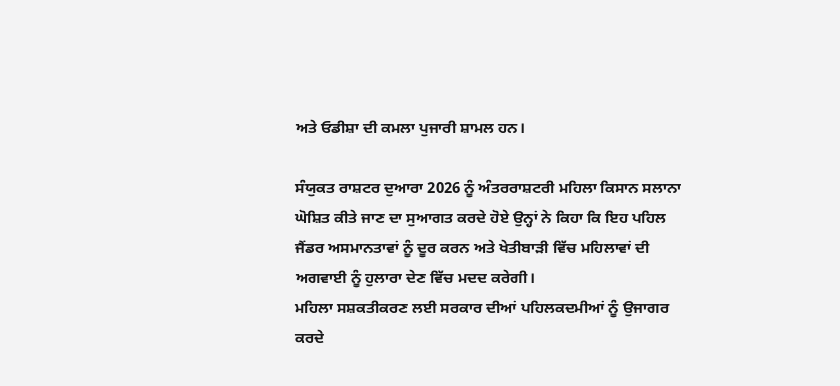ਅਤੇ ਓਡੀਸ਼ਾ ਦੀ ਕਮਲਾ ਪੁਜਾਰੀ ਸ਼ਾਮਲ ਹਨ।

ਸੰਯੁਕਤ ਰਾਸ਼ਟਰ ਦੁਆਰਾ 2026 ਨੂੰ ਅੰਤਰਰਾਸ਼ਟਰੀ ਮਹਿਲਾ ਕਿਸਾਨ ਸਲਾਨਾ ਘੋਸ਼ਿਤ ਕੀਤੇ ਜਾਣ ਦਾ ਸੁਆਗਤ ਕਰਦੇ ਹੋਏ ਉਨ੍ਹਾਂ ਨੇ ਕਿਹਾ ਕਿ ਇਹ ਪਹਿਲ ਜੈਂਡਰ ਅਸਮਾਨਤਾਵਾਂ ਨੂੰ ਦੂਰ ਕਰਨ ਅਤੇ ਖੇਤੀਬਾੜੀ ਵਿੱਚ ਮਹਿਲਾਵਾਂ ਦੀ ਅਗਵਾਈ ਨੂੰ ਹੁਲਾਰਾ ਦੇਣ ਵਿੱਚ ਮਦਦ ਕਰੇਗੀ।
ਮਹਿਲਾ ਸਸ਼ਕਤੀਕਰਣ ਲਈ ਸਰਕਾਰ ਦੀਆਂ ਪਹਿਲਕਦਮੀਆਂ ਨੂੰ ਉਜਾਗਰ ਕਰਦੇ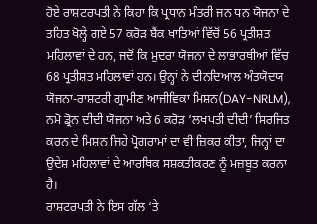ਹੋਏ ਰਾਸ਼ਟਰਪਤੀ ਨੇ ਕਿਹਾ ਕਿ ਪ੍ਰਧਾਨ ਮੰਤਰੀ ਜਨ ਧਨ ਯੋਜਨਾ ਦੇ ਤਹਿਤ ਖੋਲ੍ਹੇ ਗਏ 57 ਕਰੋੜ ਬੈਂਕ ਖਾਤਿਆਂ ਵਿੱਚੋਂ 56 ਪ੍ਰਤੀਸ਼ਤ ਮਹਿਲਾਵਾਂ ਦੇ ਹਨ, ਜਦੋਂ ਕਿ ਮੁਦਰਾ ਯੋਜਨਾ ਦੇ ਲਾਭਾਰਥੀਆਂ ਵਿੱਚ 68 ਪ੍ਰਤੀਸ਼ਤ ਮਹਿਲਾਵਾਂ ਹਨ। ਉਨ੍ਹਾਂ ਨੇ ਦੀਨਦਿਆਲ ਅੰਤਯੋਦਯ ਯੋਜਨਾ-ਰਾਸ਼ਟਰੀ ਗ੍ਰਾਮੀਣ ਆਜੀਵਿਕਾ ਮਿਸ਼ਨ(DAY-NRLM), ਨਮੋ ਡ੍ਰੋਨ ਦੀਦੀ ਯੋਜਨਾ ਅਤੇ 6 ਕਰੋੜ ‘ਲਖਪਤੀ ਦੀਦੀ’ ਸਿਰਜਿਤ ਕਰਨ ਦੇ ਮਿਸ਼ਨ ਜਿਹੇ ਪ੍ਰੋਗਰਾਮਾਂ ਦਾ ਵੀ ਜ਼ਿਕਰ ਕੀਤਾ, ਜਿਨ੍ਹਾਂ ਦਾ ਉਦੇਸ਼ ਮਹਿਲਾਵਾਂ ਦੇ ਆਰਥਿਕ ਸਸ਼ਕਤੀਕਰਣ ਨੂੰ ਮਜ਼ਬੂਤ ਕਰਨਾ ਹੈ।
ਰਾਸ਼ਟਰਪਤੀ ਨੇ ਇਸ ਗੱਲ ‘ਤੇ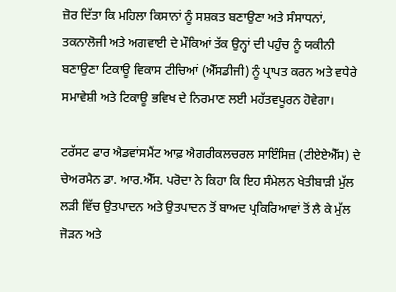ਜ਼ੋਰ ਦਿੱਤਾ ਕਿ ਮਹਿਲਾ ਕਿਸਾਨਾਂ ਨੂੰ ਸਸ਼ਕਤ ਬਣਾਉਣਾ ਅਤੇ ਸੰਸਾਧਨਾਂ, ਤਕਨਾਲੋਜੀ ਅਤੇ ਅਗਵਾਈ ਦੇ ਮੌਕਿਆਂ ਤੱਕ ਉਨ੍ਹਾਂ ਦੀ ਪਹੁੰਚ ਨੂੰ ਯਕੀਨੀ ਬਣਾਉਣਾ ਟਿਕਾਊ ਵਿਕਾਸ ਟੀਚਿਆਂ (ਐੱਸਡੀਜੀ) ਨੂੰ ਪ੍ਰਾਪਤ ਕਰਨ ਅਤੇ ਵਧੇਰੇ ਸਮਾਵੇਸ਼ੀ ਅਤੇ ਟਿਕਾਊ ਭਵਿਖ ਦੇ ਨਿਰਮਾਣ ਲਈ ਮਹੱਤਵਪੂਰਨ ਹੋਵੇਗਾ।

ਟਰੱਸਟ ਫਾਰ ਐਡਵਾਂਸਮੈਂਟ ਆਫ਼ ਐਗਰੀਕਲਚਰਲ ਸਾਇੰਸਿਜ਼ (ਟੀਏਏਐੱਸ) ਦੇ ਚੇਅਰਮੈਨ ਡਾ. ਆਰ.ਐੱਸ. ਪਰੋਦਾ ਨੇ ਕਿਹਾ ਕਿ ਇਹ ਸੰਮੇਲਨ ਖੇਤੀਬਾੜੀ ਮੁੱਲ ਲੜੀ ਵਿੱਚ ਉਤਪਾਦਨ ਅਤੇ ਉਤਪਾਦਨ ਤੋਂ ਬਾਅਦ ਪ੍ਰਕਿਰਿਆਵਾਂ ਤੋਂ ਲੈ ਕੇ ਮੁੱਲ ਜੋੜਨ ਅਤੇ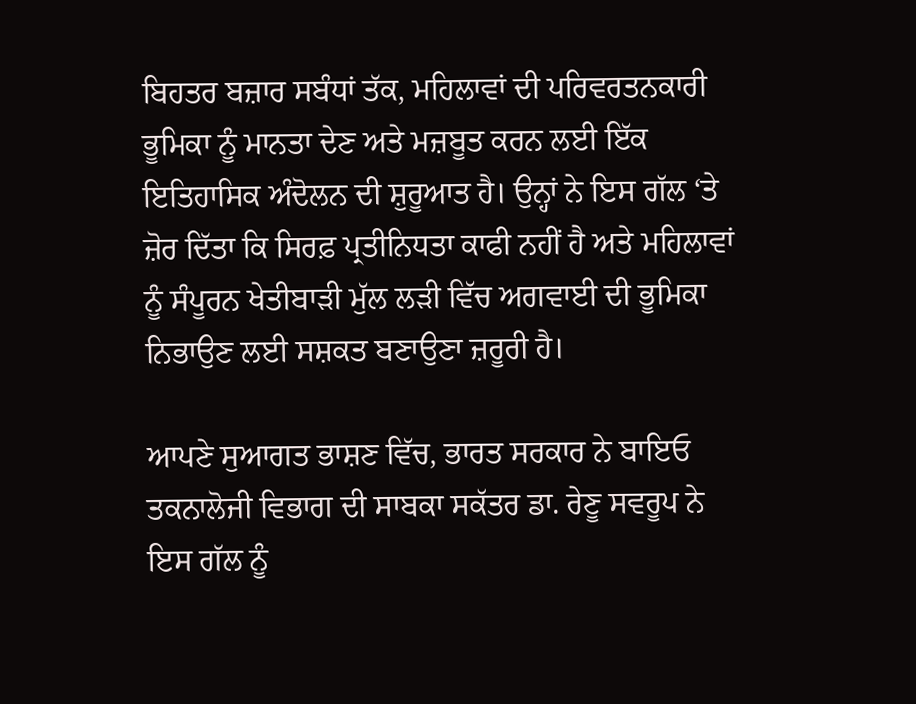ਬਿਹਤਰ ਬਜ਼ਾਰ ਸਬੰਧਾਂ ਤੱਕ, ਮਹਿਲਾਵਾਂ ਦੀ ਪਰਿਵਰਤਨਕਾਰੀ ਭੂਮਿਕਾ ਨੂੰ ਮਾਨਤਾ ਦੇਣ ਅਤੇ ਮਜ਼ਬੂਤ ਕਰਨ ਲਈ ਇੱਕ ਇਤਿਹਾਸਿਕ ਅੰਦੋਲਨ ਦੀ ਸ਼ੁਰੂਆਤ ਹੈ। ਉਨ੍ਹਾਂ ਨੇ ਇਸ ਗੱਲ ‘ਤੇ ਜ਼ੋਰ ਦਿੱਤਾ ਕਿ ਸਿਰਫ਼ ਪ੍ਰਤੀਨਿਧਤਾ ਕਾਫੀ ਨਹੀਂ ਹੈ ਅਤੇ ਮਹਿਲਾਵਾਂ ਨੂੰ ਸੰਪੂਰਨ ਖੇਤੀਬਾੜੀ ਮੁੱਲ ਲੜੀ ਵਿੱਚ ਅਗਵਾਈ ਦੀ ਭੂਮਿਕਾ ਨਿਭਾਉਣ ਲਈ ਸਸ਼ਕਤ ਬਣਾਉਣਾ ਜ਼ਰੂਰੀ ਹੈ।

ਆਪਣੇ ਸੁਆਗਤ ਭਾਸ਼ਣ ਵਿੱਚ, ਭਾਰਤ ਸਰਕਾਰ ਨੇ ਬਾਇਓ ਤਕਨਾਲੋਜੀ ਵਿਭਾਗ ਦੀ ਸਾਬਕਾ ਸਕੱਤਰ ਡਾ. ਰੇਣੂ ਸਵਰੂਪ ਨੇ ਇਸ ਗੱਲ ਨੂੰ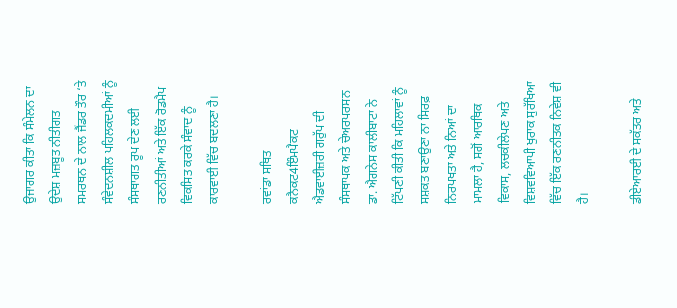ਉਜਾਗਰ ਕੀਤਾ ਕਿ ਸੰਮੇਲਨ ਦਾ ਉਦੇਸ਼ ਮਜ਼ਬੂਤ ਨੀਤੀਗਤ ਸਮਰਥਨ ਦੇ ਨਾਲ ਜੈਂਡਰ ਤੌਰ ‘ਤੇ ਸੰਵੇਦਨਸ਼ੀਲ ਪਹਿਲਕਦਮੀਆਂ ਨੂੰ ਸੰਸਥਾਗਤ ਰੂਪ ਦੇਣ ਲਈ ਰਣਨੀਤੀਆਂ ਅਤੇ ਇੱਕ ਰੋਡਮੈਪ ਵਿਕਸਿਤ ਕਰਕੇ ਸੰਵਾਦ ਨੂੰ ਕਾਰਵਾਈ ਵਿੱਚ ਬਦਲਣਾ ਹੈ।

ਰਵਾਂਡਾ ਸਥਿਤ ਕਨੈਕਟ4ਇੰਮਪੈਕਟ ਐਡਵਾਈਜ਼ਰੀ ਗਰੁੱਪ ਦੀ ਸੰਸਥਾਪਕ ਅਤੇ ਚੇਅਰਪਰਸਨ ਡਾ. ਐਗਨੇਸ ਕਾਲੀਬਾਟਾ ਨੇ ਟਿੱਪਣੀ ਕੀਤੀ ਕਿ ਮਹਿਲਾਵਾਂ ਨੂੰ ਸਸ਼ਕਤ ਬਣਾਉਣਾ ਨਾ ਸਿਰਫ਼ ਨਿਰਪਖਤਾ ਅਤੇ ਨਿਆਂ ਦਾ ਮਾਮਲਾ ਹੈ, ਸਗੋਂ ਆਰਥਿਕ ਵਿਕਾਸ, ਲਚਕੀਲੇਪਣ ਅਤੇ ਵਿਸ਼ਵਵਿਆਪੀ ਖੁਰਾਕ ਸੁਰੱਖਿਆ ਵਿੱਚ ਇੱਕ ਰਣਨੀਤਕ ਨਿਵੇਸ਼ ਵੀ ਹੈ।

ਡੀਏਆਰਈ ਦੇ ਸਕੱਤਰ ਅਤੇ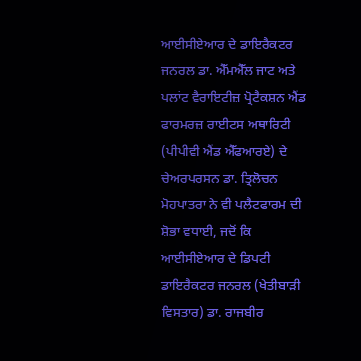ਆਈਸੀਏਆਰ ਦੇ ਡਾਇਰੈਕਟਰ ਜਨਰਲ ਡਾ. ਐੱਮਐੱਲ ਜਾਟ ਅਤੇ ਪਲਾਂਟ ਵੈਰਾਇਟੀਜ਼ ਪ੍ਰੋਟੈਕਸ਼ਨ ਐਂਡ ਫਾਰਮਰਜ਼ ਰਾਈਟਸ ਅਥਾਰਿਟੀ (ਪੀਪੀਵੀ ਐਂਡ ਐੱਫਆਰਏ) ਦੇ ਚੇਅਰਪਰਸਨ ਡਾ. ਤ੍ਰਿਲੋਚਨ ਮੋਹਪਾਤਰਾ ਨੇ ਵੀ ਪਲੈਟਫਾਰਮ ਦੀ ਸ਼ੋਭਾ ਵਧਾਈ, ਜਦੋਂ ਕਿ ਆਈਸੀਏਆਰ ਦੇ ਡਿਪਟੀ ਡਾਇਰੈਕਟਰ ਜਨਰਲ (ਖੇਤੀਬਾੜੀ ਵਿਸਤਾਰ) ਡਾ. ਰਾਜਬੀਰ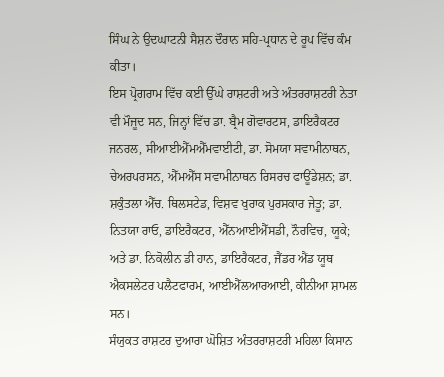ਸਿੰਘ ਨੇ ਉਦਘਾਟਨੀ ਸੈਸ਼ਨ ਦੌਰਾਨ ਸਹਿ-ਪ੍ਰਧਾਨ ਦੇ ਰੂਪ ਵਿੱਚ ਕੰਮ ਕੀਤਾ।
ਇਸ ਪ੍ਰੋਗਰਾਮ ਵਿੱਚ ਕਈ ਉੱਘੇ ਰਾਸ਼ਟਰੀ ਅਤੇ ਅੰਤਰਰਾਸ਼ਟਰੀ ਨੇਤਾ ਵੀ ਮੌਜੂਦ ਸਨ, ਜਿਨ੍ਹਾਂ ਵਿੱਚ ਡਾ. ਬ੍ਰੈਮ ਗੋਵਾਰਟਸ, ਡਾਇਰੈਕਟਰ ਜਨਰਲ, ਸੀਆਈਐੱਮਐੱਮਵਾਈਟੀ, ਡਾ. ਸੋਮਯਾ ਸਵਾਮੀਨਾਥਨ, ਚੇਅਰਪਰਸਨ, ਐੱਮਐੱਸ ਸਵਾਮੀਨਾਥਨ ਰਿਸਰਚ ਫਾਊਂਡੇਸ਼ਨ; ਡਾ. ਸ਼ਕੁੰਤਲਾ ਐੱਚ. ਥਿਲਸਟੇਡ, ਵਿਸ਼ਵ ਖੁਰਾਕ ਪੁਰਸਕਾਰ ਜੇਤੂ; ਡਾ. ਨਿਤਯਾ ਰਾਓ, ਡਾਇਰੈਕਟਰ, ਐੱਨਆਈਐੱਸਡੀ, ਨੌਰਵਿਚ, ਯੂਕੇ; ਅਤੇ ਡਾ. ਨਿਕੋਲੀਨ ਡੀ ਹਾਨ, ਡਾਇਰੈਕਟਰ, ਜੈਂਡਰ ਐਂਡ ਯੂਥ ਐਕਸਲੇਟਰ ਪਲੈਟਫਾਰਮ, ਆਈਐੱਲਆਰਆਈ, ਕੀਨੀਆ ਸ਼ਾਮਲ ਸਨ।
ਸੰਯੁਕਤ ਰਾਸ਼ਟਰ ਦੁਆਰਾ ਘੋਸ਼ਿਤ ਅੰਤਰਰਾਸ਼ਟਰੀ ਮਹਿਲਾ ਕਿਸਾਨ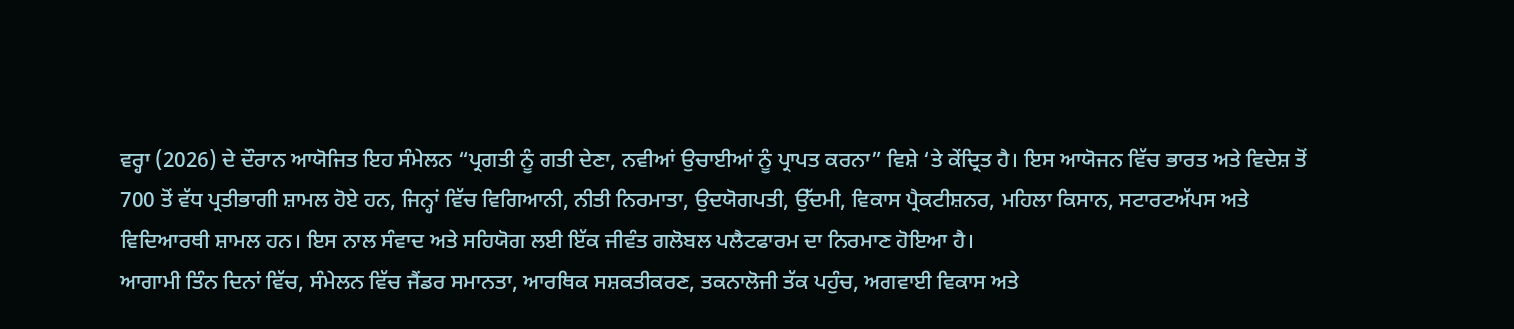ਵਰ੍ਹਾ (2026) ਦੇ ਦੌਰਾਨ ਆਯੋਜਿਤ ਇਹ ਸੰਮੇਲਨ “ਪ੍ਰਗਤੀ ਨੂੰ ਗਤੀ ਦੇਣਾ, ਨਵੀਆਂ ਉਚਾਈਆਂ ਨੂੰ ਪ੍ਰਾਪਤ ਕਰਨਾ” ਵਿਸ਼ੇ ‘ਤੇ ਕੇਂਦ੍ਰਿਤ ਹੈ। ਇਸ ਆਯੋਜਨ ਵਿੱਚ ਭਾਰਤ ਅਤੇ ਵਿਦੇਸ਼ ਤੋਂ 700 ਤੋਂ ਵੱਧ ਪ੍ਰਤੀਭਾਗੀ ਸ਼ਾਮਲ ਹੋਏ ਹਨ, ਜਿਨ੍ਹਾਂ ਵਿੱਚ ਵਿਗਿਆਨੀ, ਨੀਤੀ ਨਿਰਮਾਤਾ, ਉਦਯੋਗਪਤੀ, ਉੱਦਮੀ, ਵਿਕਾਸ ਪ੍ਰੈਕਟੀਸ਼ਨਰ, ਮਹਿਲਾ ਕਿਸਾਨ, ਸਟਾਰਟਅੱਪਸ ਅਤੇ ਵਿਦਿਆਰਥੀ ਸ਼ਾਮਲ ਹਨ। ਇਸ ਨਾਲ ਸੰਵਾਦ ਅਤੇ ਸਹਿਯੋਗ ਲਈ ਇੱਕ ਜੀਵੰਤ ਗਲੋਬਲ ਪਲੈਟਫਾਰਮ ਦਾ ਨਿਰਮਾਣ ਹੋਇਆ ਹੈ।
ਆਗਾਮੀ ਤਿੰਨ ਦਿਨਾਂ ਵਿੱਚ, ਸੰਮੇਲਨ ਵਿੱਚ ਜੈਂਡਰ ਸਮਾਨਤਾ, ਆਰਥਿਕ ਸਸ਼ਕਤੀਕਰਣ, ਤਕਨਾਲੋਜੀ ਤੱਕ ਪਹੁੰਚ, ਅਗਵਾਈ ਵਿਕਾਸ ਅਤੇ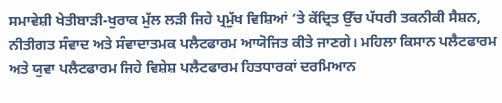ਸਮਾਵੇਸ਼ੀ ਖੇਤੀਬਾੜੀ-ਖੁਰਾਕ ਮੁੱਲ ਲੜੀ ਜਿਹੇ ਪ੍ਰਮੁੱਖ ਵਿਸ਼ਿਆਂ ‘ਤੇ ਕੇਂਦ੍ਰਿਤ ਉੱਚ ਪੱਧਰੀ ਤਕਨੀਕੀ ਸੈਸ਼ਨ, ਨੀਤੀਗਤ ਸੰਵਾਦ ਅਤੇ ਸੰਵਾਦਾਤਮਕ ਪਲੈਟਫਾਰਮ ਆਯੋਜਿਤ ਕੀਤੇ ਜਾਣਗੇ। ਮਹਿਲਾ ਕਿਸਾਨ ਪਲੈਟਫਾਰਮ ਅਤੇ ਯੁਵਾ ਪਲੈਟਫਾਰਮ ਜਿਹੇ ਵਿਸ਼ੇਸ਼ ਪਲੈਟਫਾਰਮ ਹਿਤਧਾਰਕਾਂ ਦਰਮਿਆਨ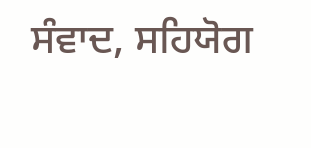ਸੰਵਾਦ, ਸਹਿਯੋਗ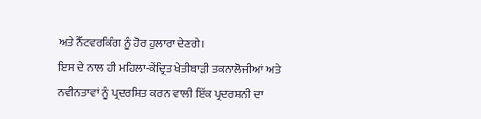ਅਤੇ ਨੈੱਟਵਰਕਿੰਗ ਨੂੰ ਹੋਰ ਹੁਲਾਰਾ ਦੇਣਗੇ।
ਇਸ ਦੇ ਨਾਲ ਹੀ ਮਹਿਲਾ-ਕੇਂਦ੍ਰਿਤ ਖੇਤੀਬਾੜੀ ਤਕਨਾਲੋਜੀਆਂ ਅਤੇ ਨਵੀਨਤਾਵਾਂ ਨੂੰ ਪ੍ਰਦਰਸ਼ਿਤ ਕਰਨ ਵਾਲੀ ਇੱਕ ਪ੍ਰਦਰਸ਼ਨੀ ਦਾ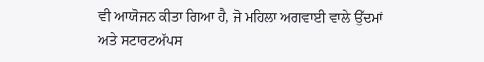ਵੀ ਆਯੋਜਨ ਕੀਤਾ ਗਿਆ ਹੈ, ਜੋ ਮਹਿਲਾ ਅਗਵਾਈ ਵਾਲੇ ਉੱਦਮਾਂ ਅਤੇ ਸਟਾਰਟਅੱਪਸ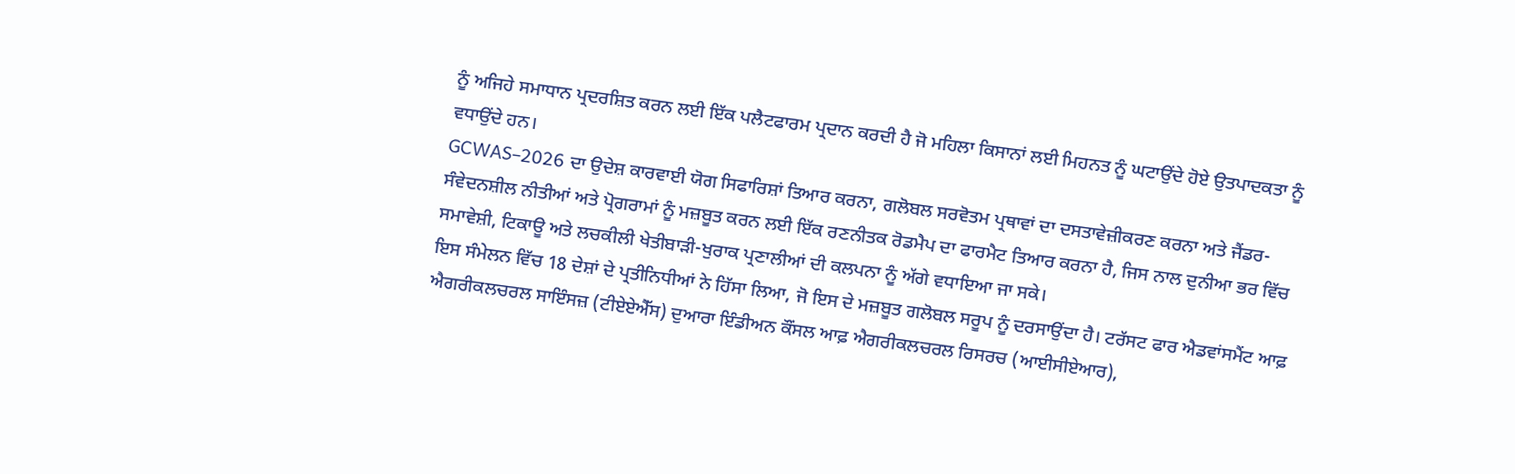ਨੂੰ ਅਜਿਹੇ ਸਮਾਧਾਨ ਪ੍ਰਦਰਸ਼ਿਤ ਕਰਨ ਲਈ ਇੱਕ ਪਲੈਟਫਾਰਮ ਪ੍ਰਦਾਨ ਕਰਦੀ ਹੈ ਜੋ ਮਹਿਲਾ ਕਿਸਾਨਾਂ ਲਈ ਮਿਹਨਤ ਨੂੰ ਘਟਾਉਂਦੇ ਹੋਏ ਉਤਪਾਦਕਤਾ ਨੂੰ ਵਧਾਉਂਦੇ ਹਨ।
GCWAS–2026 ਦਾ ਉਦੇਸ਼ ਕਾਰਵਾਈ ਯੋਗ ਸਿਫਾਰਿਸ਼ਾਂ ਤਿਆਰ ਕਰਨਾ, ਗਲੋਬਲ ਸਰਵੋਤਮ ਪ੍ਰਥਾਵਾਂ ਦਾ ਦਸਤਾਵੇਜ਼ੀਕਰਣ ਕਰਨਾ ਅਤੇ ਜੈਂਡਰ-ਸੰਵੇਦਨਸ਼ੀਲ ਨੀਤੀਆਂ ਅਤੇ ਪ੍ਰੋਗਰਾਮਾਂ ਨੂੰ ਮਜ਼ਬੂਤ ਕਰਨ ਲਈ ਇੱਕ ਰਣਨੀਤਕ ਰੋਡਮੈਪ ਦਾ ਫਾਰਮੈਟ ਤਿਆਰ ਕਰਨਾ ਹੈ, ਜਿਸ ਨਾਲ ਦੁਨੀਆ ਭਰ ਵਿੱਚ ਸਮਾਵੇਸ਼ੀ, ਟਿਕਾਊ ਅਤੇ ਲਚਕੀਲੀ ਖੇਤੀਬਾੜੀ-ਖੁਰਾਕ ਪ੍ਰਣਾਲੀਆਂ ਦੀ ਕਲਪਨਾ ਨੂੰ ਅੱਗੇ ਵਧਾਇਆ ਜਾ ਸਕੇ।
ਇਸ ਸੰਮੇਲਨ ਵਿੱਚ 18 ਦੇਸ਼ਾਂ ਦੇ ਪ੍ਰਤੀਨਿਧੀਆਂ ਨੇ ਹਿੱਸਾ ਲਿਆ, ਜੋ ਇਸ ਦੇ ਮਜ਼ਬੂਤ ਗਲੋਬਲ ਸਰੂਪ ਨੂੰ ਦਰਸਾਉਂਦਾ ਹੈ। ਟਰੱਸਟ ਫਾਰ ਐਡਵਾਂਸਮੈਂਟ ਆਫ਼ ਐਗਰੀਕਲਚਰਲ ਸਾਇੰਸਜ਼ (ਟੀਏਏਐੱਸ) ਦੁਆਰਾ ਇੰਡੀਅਨ ਕੌਂਸਲ ਆਫ਼ ਐਗਰੀਕਲਚਰਲ ਰਿਸਰਚ (ਆਈਸੀਏਆਰ),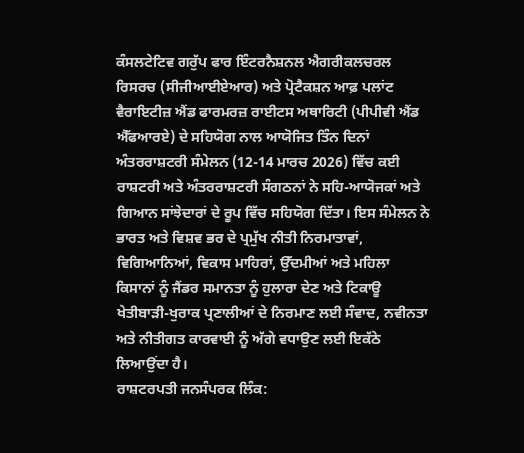ਕੰਸਲਟੇਟਿਵ ਗਰੁੱਪ ਫਾਰ ਇੰਟਰਨੈਸ਼ਨਲ ਐਗਰੀਕਲਚਰਲ ਰਿਸਰਚ (ਸੀਜੀਆਈਏਆਰ) ਅਤੇ ਪ੍ਰੋਟੈਕਸ਼ਨ ਆਫ਼ ਪਲਾਂਟ ਵੈਰਾਇਟੀਜ਼ ਐਂਡ ਫਾਰਮਰਜ਼ ਰਾਈਟਸ ਅਥਾਰਿਟੀ (ਪੀਪੀਵੀ ਐਂਡ ਐੱਫਆਰਏ) ਦੇ ਸਹਿਯੋਗ ਨਾਲ ਆਯੋਜਿਤ ਤਿੰਨ ਦਿਨਾਂ ਅੰਤਰਰਾਸ਼ਟਰੀ ਸੰਮੇਲਨ (12-14 ਮਾਰਚ 2026) ਵਿੱਚ ਕਈ ਰਾਸ਼ਟਰੀ ਅਤੇ ਅੰਤਰਰਾਸ਼ਟਰੀ ਸੰਗਠਨਾਂ ਨੇ ਸਹਿ-ਆਯੋਜਕਾਂ ਅਤੇ ਗਿਆਨ ਸਾਂਝੇਦਾਰਾਂ ਦੇ ਰੂਪ ਵਿੱਚ ਸਹਿਯੋਗ ਦਿੱਤਾ। ਇਸ ਸੰਮੇਲਨ ਨੇ ਭਾਰਤ ਅਤੇ ਵਿਸ਼ਵ ਭਰ ਦੇ ਪ੍ਰਮੁੱਖ ਨੀਤੀ ਨਿਰਮਾਤਾਵਾਂ, ਵਿਗਿਆਨਿਆਂ, ਵਿਕਾਸ ਮਾਹਿਰਾਂ, ਉੱਦਮੀਆਂ ਅਤੇ ਮਹਿਲਾ ਕਿਸਾਨਾਂ ਨੂੰ ਜੈਂਡਰ ਸਮਾਨਤਾ ਨੂੰ ਹੁਲਾਰਾ ਦੇਣ ਅਤੇ ਟਿਕਾਊ ਖੇਤੀਬਾੜੀ-ਖੁਰਾਕ ਪ੍ਰਣਾਲੀਆਂ ਦੇ ਨਿਰਮਾਣ ਲਈ ਸੰਵਾਦ, ਨਵੀਨਤਾ ਅਤੇ ਨੀਤੀਗਤ ਕਾਰਵਾਈ ਨੂੰ ਅੱਗੇ ਵਧਾਉਣ ਲਈ ਇਕੱਠੇ ਲਿਆਉਂਦਾ ਹੈ।
ਰਾਸ਼ਟਰਪਤੀ ਜਨਸੰਪਰਕ ਲਿੰਕ: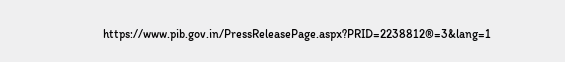https://www.pib.gov.in/PressReleasePage.aspx?PRID=2238812®=3&lang=1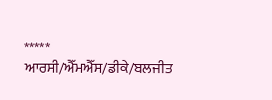*****
ਆਰਸੀ/ਐੱਮਐੱਸ/ਡੀਕੇ/ਬਲਜੀਤ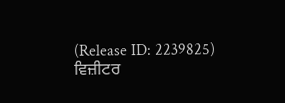(Release ID: 2239825)
ਵਿਜ਼ੀਟਰ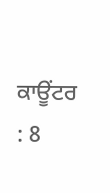ਕਾਊਂਟਰ : 8